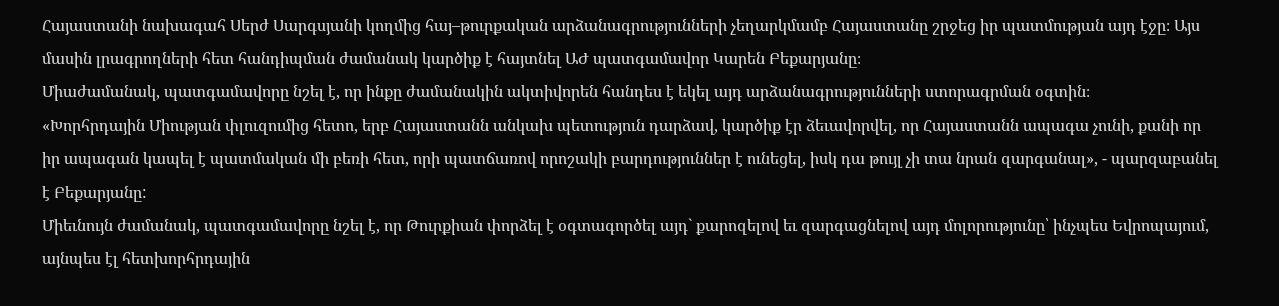Հայաստանի նախագահ Սերժ Սարգսյանի կողմից հայ–թուրքական արձանագրությունների չեղարկմամբ Հայաստանը շրջեց իր պատմության այդ էջը։ Այս մասին լրագրողների հետ հանդիպման ժամանակ կարծիք է հայտնել ԱԺ պատգամավոր Կարեն Բեքարյանը։
Միաժամանակ, պատգամավորը նշել է, որ ինքը ժամանակին ակտիվորեն հանդես է եկել այդ արձանագրությունների ստորագրման օգտին։
«Խորհրդային Միության փլուզումից հետո, երբ Հայաստանն անկախ պետություն դարձավ, կարծիք էր ձեւավորվել, որ Հայաստանն ապագա չունի, քանի որ իր ապագան կապել է պատմական մի բեռի հետ, որի պատճառով որոշակի բարդություններ է ունեցել, իսկ դա թույլ չի տա նրան զարգանալ», - պարզաբանել է Բեքարյանը:
Միեւնույն ժամանակ, պատգամավորը նշել է, որ Թուրքիան փորձել է օգտագործել այդ` քարոզելով եւ զարգացնելով այդ մոլորությունը՝ ինչպես Եվրոպայում, այնպես էլ հետխորհրդային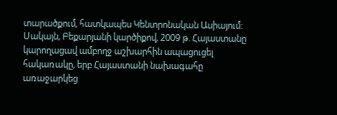տարածքում, հատկապես Կենտրոնական Ասիայում: Սակայն, Բեքարյանի կարծիքով, 2009 թ. Հայաստանը կարողացավ ամբողջ աշխարհին ապացուցել հակառակը, երբ Հայաստանի նախագահը առաջարկեց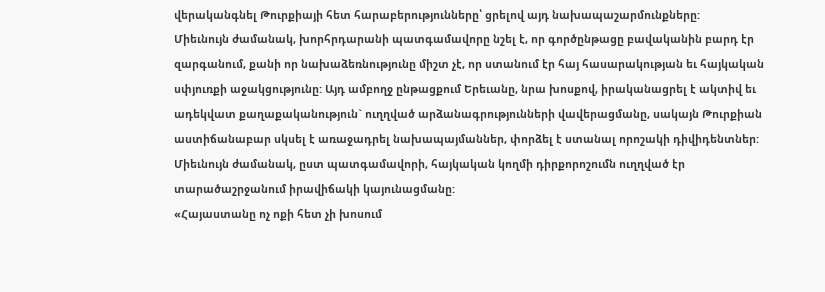վերականգնել Թուրքիայի հետ հարաբերությունները՝ ցրելով այդ նախապաշարմունքները:
Միեւնույն ժամանակ, խորհրդարանի պատգամավորը նշել է, որ գործընթացը բավականին բարդ էր զարգանում, քանի որ նախաձեռնությունը միշտ չէ, որ ստանում էր հայ հասարակության եւ հայկական սփյուռքի աջակցությունը: Այդ ամբողջ ընթացքում Երեւանը, նրա խոսքով, իրականացրել է ակտիվ եւ ադեկվատ քաղաքականություն` ուղղված արձանագրությունների վավերացմանը, սակայն Թուրքիան աստիճանաբար սկսել է առաջադրել նախապայմաններ, փորձել է ստանալ որոշակի դիվիդենտներ: Միեւնույն ժամանակ, ըստ պատգամավորի, հայկական կողմի դիրքորոշումն ուղղված էր տարածաշրջանում իրավիճակի կայունացմանը:
«Հայաստանը ոչ ոքի հետ չի խոսում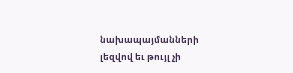նախապայմանների լեզվով եւ թույլ չի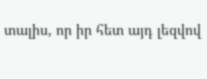տալիս, որ իր հետ այդ լեզվով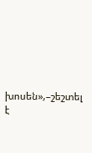խոսեն»,–շեշտել է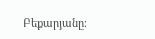Բեքարյանը։